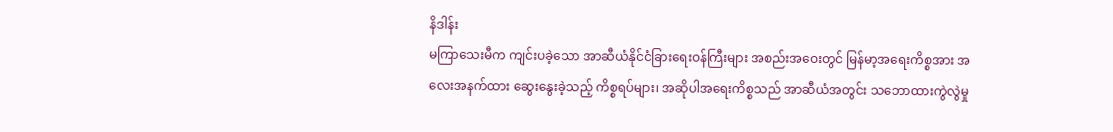နိဒါန်း
မကြာသေးမီက ကျင်းပခဲ့သော အာဆီယံနိုင်ငံခြားရေးဝန်ကြီးများ အစည်းအဝေးတွင် မြန်မာ့အရေးကိစ္စအား အလေးအနက်ထား ဆွေးနွေးခဲ့သည့် ကိစ္စရပ်များ၊ အဆိုပါအရေးကိစ္စသည် အာဆီယံအတွင်း သဘောထားကွဲလွဲမှု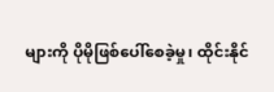များကို ပိုမိုဖြစ်ပေါ်စေခဲ့မှု၊ ထိုင်းနိုင်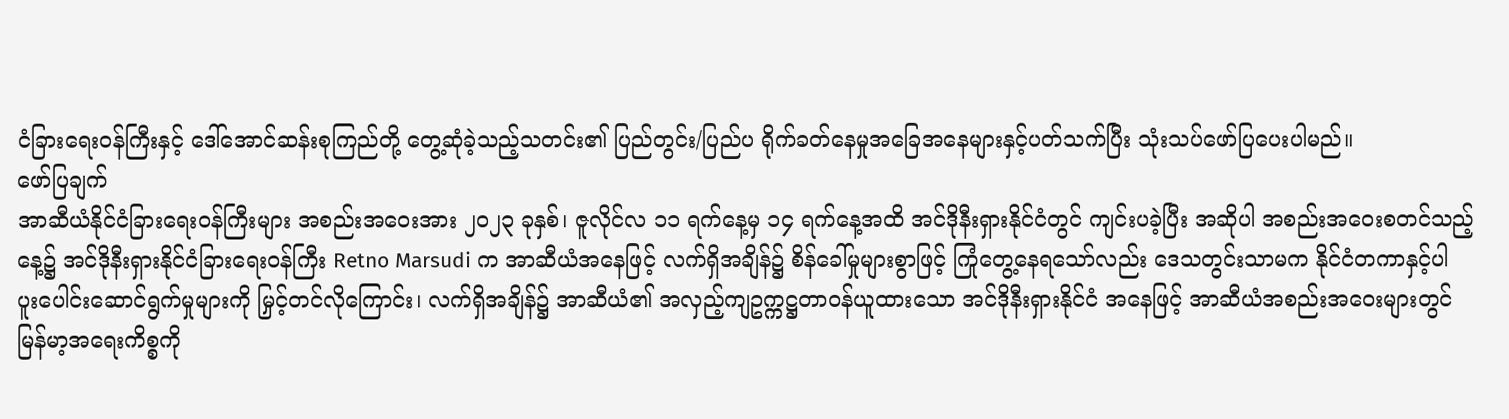ငံခြားရေးဝန်ကြီးနှင့် ဒေါ်အောင်ဆန်းစုကြည်တို့ တွေ့ဆုံခဲ့သည့်သတင်း၏ ပြည်တွင်း/ပြည်ပ ရိုက်ခတ်နေမှုအခြေအနေများနှင့်ပတ်သက်ပြီး သုံးသပ်ဖော်ပြပေးပါမည်။
ဖော်ပြချက်
အာဆီယံနိုင်ငံခြားရေးဝန်ကြီးများ အစည်းအဝေးအား ၂၀၂၃ ခုနှစ်၊ ဇူလိုင်လ ၁၁ ရက်နေ့မှ ၁၄ ရက်နေ့အထိ အင်ဒိုနီးရှားနိုင်ငံတွင် ကျင်းပခဲ့ပြီး အဆိုပါ အစည်းအဝေးစတင်သည့်နေ့၌ အင်ဒိုနီးရှားနိုင်ငံခြားရေးဝန်ကြီး Retno Marsudi က အာဆီယံအနေဖြင့် လက်ရှိအချိန်၌ စိန်ခေါ်မှုများစွာဖြင့် ကြုံတွေ့နေရသော်လည်း ဒေသတွင်းသာမက နိုင်ငံတကာနှင့်ပါ ပူးပေါင်းဆောင်ရွက်မှုများကို မြှင့်တင်လိုကြောင်း၊ လက်ရှိအချိန်၌ အာဆီယံ၏ အလှည့်ကျဥက္ကဋ္ဌတာဝန်ယူထားသော အင်ဒိုနီးရှားနိုင်ငံ အနေဖြင့် အာဆီယံအစည်းအဝေးများတွင် မြန်မာ့အရေးကိစ္စကို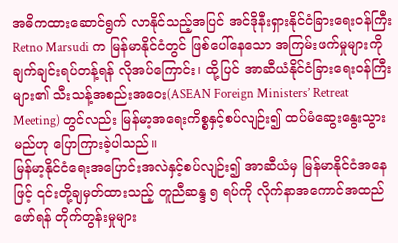အဓိကထားဆောင်ရွက် လာနိုင်သည့်အပြင် အင်ဒိုနီးရှားနိုင်ငံခြားရေးဝန်ကြီး Retno Marsudi က မြန်မာနိုင်ငံတွင် ဖြစ်ပေါ်နေသော အကြမ်းဖက်မှုများကို ချက်ချင်းရပ်တန့်ရန် လိုအပ်ကြောင်း၊ ထို့ပြင် အာဆီယံနိုင်ငံခြားရေးဝန်ကြီးများ၏ သီးသန့်အစည်းအဝေး(ASEAN Foreign Ministers’ Retreat Meeting) တွင်လည်း မြန်မာ့အရေးကိစ္စနှင့်စပ်လျဉ်း၍ ထပ်မံဆွေးနွေးသွားမည်ဟု ပြောကြားခဲ့ပါသည်။
မြန်မာ့နိုင်ငံရေးအပြောင်းအလဲနှင့်စပ်လျဉ်း၍ အာဆီယံမှ မြန်မာနိုင်ငံအနေဖြင့် ၎င်းတို့ချမှတ်ထားသည့် တူညီဆန္ဒ ၅ ရပ်ကို လိုက်နာအကောင်အထည်ဖော်ရန် တိုက်တွန်းမှုများ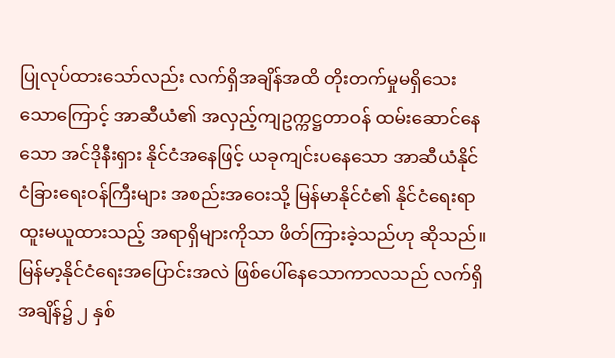ပြုလုပ်ထားသော်လည်း လက်ရှိအချိန်အထိ တိုးတက်မှုမရှိသေးသောကြောင့် အာဆီယံ၏ အလှည့်ကျဥက္ကဋ္ဌတာဝန် ထမ်းဆောင်နေသော အင်ဒိုနီးရှား နိုင်ငံအနေဖြင့် ယခုကျင်းပနေသော အာဆီယံနိုင်ငံခြားရေးဝန်ကြီးများ အစည်းအဝေးသို့ မြန်မာနိုင်ငံ၏ နိုင်ငံရေးရာထူးမယူထားသည့် အရာရှိများကိုသာ ဖိတ်ကြားခဲ့သည်ဟု ဆိုသည်။ မြန်မာ့နိုင်ငံရေးအပြောင်းအလဲ ဖြစ်ပေါ်နေသောကာလသည် လက်ရှိအချိန်၌ ၂ နှစ်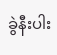ခွဲနီးပါး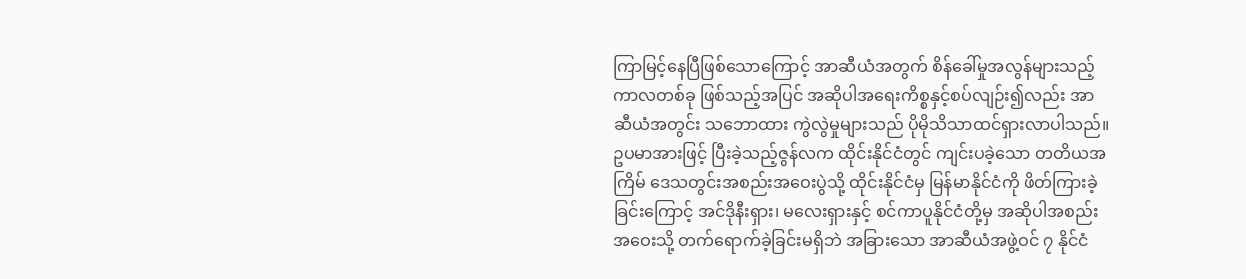ကြာမြင့်နေပြီဖြစ်သောကြောင့် အာဆီယံအတွက် စိန်ခေါ်မှုအလွန်များသည့် ကာလတစ်ခု ဖြစ်သည့်အပြင် အဆိုပါအရေးကိစ္စနှင့်စပ်လျဉ်း၍လည်း အာဆီယံအတွင်း သဘောထား ကွဲလွဲမှုများသည် ပိုမိုသိသာထင်ရှားလာပါသည်။ ဥပမာအားဖြင့် ပြီးခဲ့သည့်ဇွန်လက ထိုင်းနိုင်ငံတွင် ကျင်းပခဲ့သော တတိယအကြိမ် ဒေသတွင်းအစည်းအဝေးပွဲသို့ ထိုင်းနိုင်ငံမှ မြန်မာနိုင်ငံကို ဖိတ်ကြားခဲ့ခြင်းကြောင့် အင်ဒိုနီးရှား၊ မလေးရှားနှင့် စင်ကာပူနိုင်ငံတို့မှ အဆိုပါအစည်းအဝေးသို့ တက်ရောက်ခဲ့ခြင်းမရှိဘဲ အခြားသော အာဆီယံအဖွဲ့ဝင် ၇ နိုင်ငံ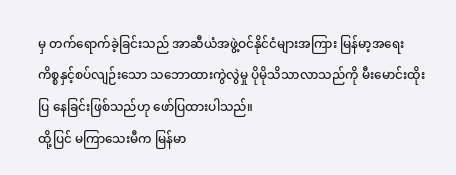မှ တက်ရောက်ခဲ့ခြင်းသည် အာဆီယံအဖွဲ့ဝင်နိုင်ငံများအကြား မြန်မာ့အရေး ကိစ္စနှင့်စပ်လျဉ်းသော သဘောထားကွဲလွဲမှု ပိုမိုသိသာလာသည်ကို မီးမောင်းထိုးပြ နေခြင်းဖြစ်သည်ဟု ဖော်ပြထားပါသည်။
ထို့ပြင် မကြာသေးမီက မြန်မာ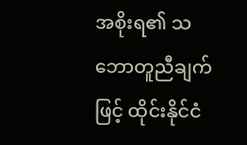အစိုးရ၏ သဘောတူညီချက်ဖြင့် ထိုင်းနိုင်ငံ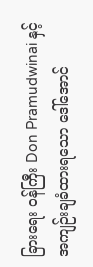ခြားရေး ဝန်ကြီး Don Pramudwinai နှင့် အကျဉ်းချခံထားရသော ဒေါ်အောင်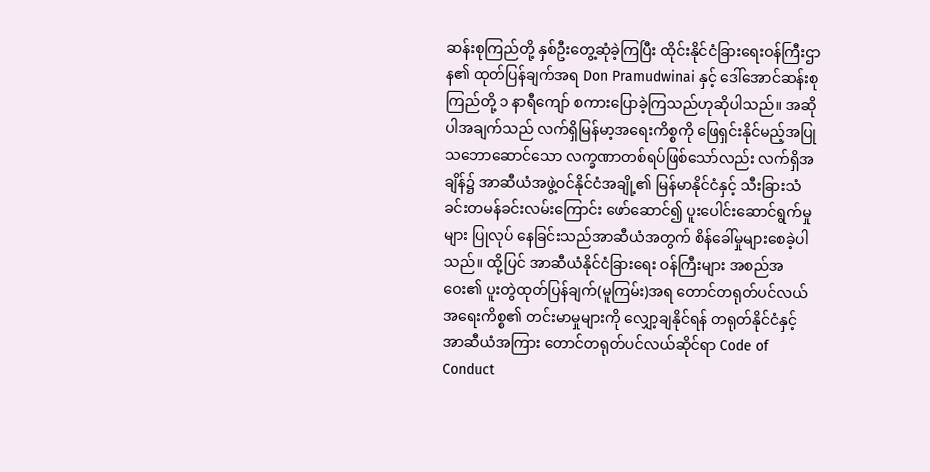ဆန်းစုကြည်တို့ နှစ်ဦးတွေ့ဆုံခဲ့ကြပြီး ထိုင်းနိုင်ငံခြားရေးဝန်ကြီးဌာန၏ ထုတ်ပြန်ချက်အရ Don Pramudwinai နှင့် ဒေါ်အောင်ဆန်းစုကြည်တို့ ၁ နာရီကျော် စကားပြောခဲ့ကြသည်ဟုဆိုပါသည်။ အဆိုပါအချက်သည် လက်ရှိမြန်မာ့အရေးကိစ္စကို ဖြေရှင်းနိုင်မည့်အပြုသဘောဆောင်သော လက္ခဏာတစ်ရပ်ဖြစ်သော်လည်း လက်ရှိအချိန်၌ အာဆီယံအဖွဲ့ဝင်နိုင်ငံအချို့၏ မြန်မာနိုင်ငံနှင့် သီးခြားသံခင်းတမန်ခင်းလမ်းကြောင်း ဖော်ဆောင်၍ ပူးပေါင်းဆောင်ရွက်မှုများ ပြုလုပ် နေခြင်းသည်အာဆီယံအတွက် စိန်ခေါ်မှုများစေခဲ့ပါသည်။ ထို့ပြင် အာဆီယံနိုင်ငံခြားရေး ဝန်ကြီးများ အစည်အဝေး၏ ပူးတွဲထုတ်ပြန်ချက်(မူကြမ်း)အရ တောင်တရုတ်ပင်လယ် အရေးကိစ္စ၏ တင်းမာမှုများကို လျှော့ချနိုင်ရန် တရုတ်နိုင်ငံနှင့် အာဆီယံအကြား တောင်တရုတ်ပင်လယ်ဆိုင်ရာ Code of Conduct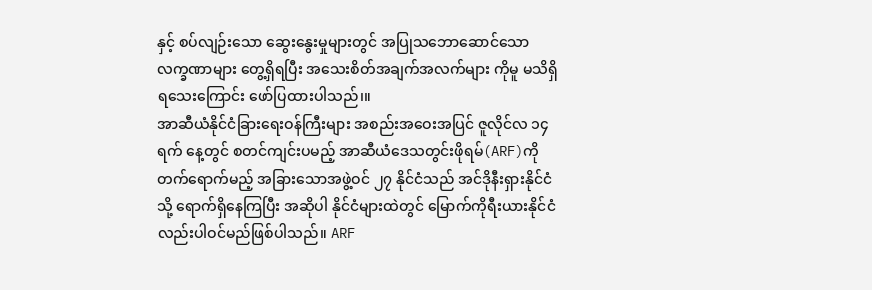နှင့် စပ်လျဉ်းသော ဆွေးနွေးမှုများတွင် အပြုသဘောဆောင်သောလက္ခဏာများ တွေ့ရှိရပြီး အသေးစိတ်အချက်အလက်များ ကိုမူ မသိရှိရသေးကြောင်း ဖော်ပြထားပါသည်၊။
အာဆီယံနိုင်ငံခြားရေးဝန်ကြီးများ အစည်းအဝေးအပြင် ဇူလိုင်လ ၁၄ ရက် နေ့တွင် စတင်ကျင်းပမည့် အာဆီယံဒေသတွင်းဖိုရမ်(ARF)ကို တက်ရောက်မည့် အခြားသောအဖွဲ့ဝင် ၂၇ နိုင်ငံသည် အင်ဒိုနီးရှားနိုင်ငံသို့ ရောက်ရှိနေကြပြီး အဆိုပါ နိုင်ငံများထဲတွင် မြောက်ကိုရီးယားနိုင်ငံလည်းပါဝင်မည်ဖြစ်ပါသည်။ ARF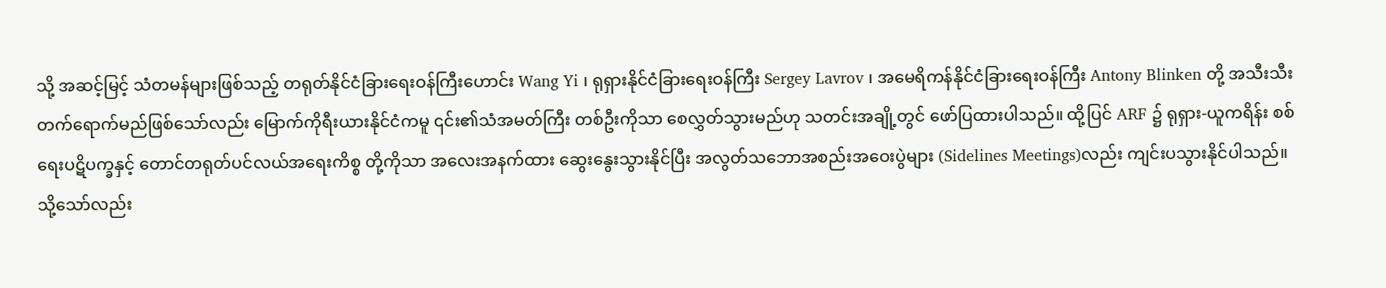သို့ အဆင့်မြင့် သံတမန်များဖြစ်သည့် တရုတ်နိုင်ငံခြားရေးဝန်ကြီးဟောင်း Wang Yi ၊ ရုရှားနိုင်ငံခြားရေးဝန်ကြီး Sergey Lavrov ၊ အမေရိကန်နိုင်ငံခြားရေးဝန်ကြီး Antony Blinken တို့ အသီးသီးတက်ရောက်မည်ဖြစ်သော်လည်း မြောက်ကိုရီးယားနိုင်ငံကမူ ၎င်း၏သံအမတ်ကြီး တစ်ဦးကိုသာ စေလွှတ်သွားမည်ဟု သတင်းအချို့တွင် ဖော်ပြထားပါသည်။ ထို့ပြင် ARF ၌ ရုရှား-ယူကရိန်း စစ်ရေးပဋိပက္ခနှင့် တောင်တရုတ်ပင်လယ်အရေးကိစ္စ တို့ကိုသာ အလေးအနက်ထား ဆွေးနွေးသွားနိုင်ပြီး အလွတ်သဘောအစည်းအဝေးပွဲများ (Sidelines Meetings)လည်း ကျင်းပသွားနိုင်ပါသည်။ သို့သော်လည်း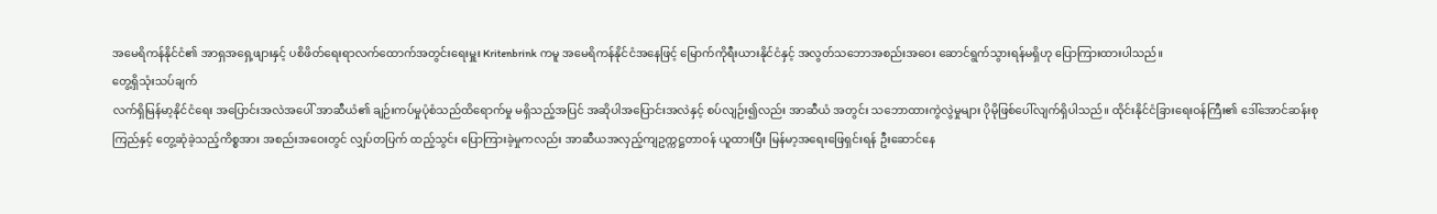အမေရိကန်နိုင်ငံ၏ အာရှအရှေ့ဖျားနှင့် ပစိဖိတ်ရေးရာလက်ထောက်အတွင်းရေးမှူး Kritenbrink ကမူ အမေရိကန်နိုင်ငံအနေဖြင့် မြောက်ကိုရီးယားနိုင်ငံနှင့် အလွတ်သဘောအစည်းအဝေး ဆောင်ရွက်သွားရန်မရှိဟု ပြောကြားထားပါသည်။
တွေ့ရှိသုံးသပ်ချက်
လက်ရှိမြန်မာ့နိုင်ငံရေး အပြောင်းအလဲအပေါ် အာဆီယံ၏ ချဉ်းကပ်မှုပုံစံသည်ထိရောက်မှု မရှိသည့်အပြင် အဆိုပါအပြောင်းအလဲနှင့် စပ်လျဉ်း၍လည်း အာဆီယံ အတွင်း သဘောထားကွဲလွဲမှုများ ပိုမိုဖြစ်ပေါ်လျက်ရှိပါသည်။ ထိုင်းနိုင်ငံခြားရေးဝန်ကြီး၏ ဒေါ်အောင်ဆန်းစုကြည်နှင့် တွေ့ဆုံခဲ့သည့်ကိစ္စအား အစည်းအဝေးတွင် လျှပ်တပြက် ထည့်သွင်း ပြောကြားခဲ့မှုကလည်း အာဆီယအလှည့်ကျဥက္ကဋ္ဌတာဝန် ယူထားပြီး မြန်မာ့အရေးဖြေရှင်းရန် ဦးဆောင်နေ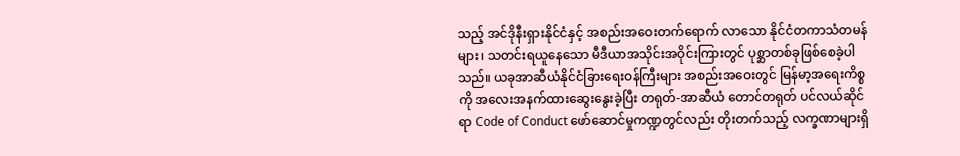သည့် အင်ဒိုနီးရှားနိုင်ငံနှင့် အစည်းအဝေးတက်ရောက် လာသော နိုင်ငံတကာသံတမန်များ၊ သတင်းရယူနေသော မီဒီယာအသိုင်းအဝိုင်းကြားတွင် ပုစ္ဆာတစ်ခုဖြစ်စေခဲ့ပါသည်။ ယခုအာဆီယံနိုင်ငံခြားရေးဝန်ကြီးများ အစည်းအဝေးတွင် မြန်မာ့အရေးကိစ္စကို အလေးအနက်ထားဆွေးနွေးခဲ့ပြီး တရုတ်-အာဆီယံ တောင်တရုတ် ပင်လယ်ဆိုင်ရာ Code of Conduct ဖော်ဆောင်မှုကဏ္ဍတွင်လည်း တိုးတက်သည့် လက္ခဏာများရှိ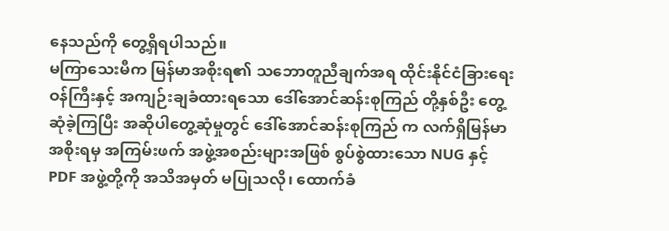နေသည်ကို တွေ့ရှိရပါသည်။
မကြာသေးမီက မြန်မာအစိုးရ၏ သဘောတူညီချက်အရ ထိုင်းနိုင်ငံခြားရေး ဝန်ကြီးနှင့် အကျဉ်းချခံထားရသော ဒေါ်အောင်ဆန်းစုကြည် တို့နှစ်ဦး တွေ့ဆုံခဲ့ကြပြီး အဆိုပါတွေ့ဆုံမှုတွင် ဒေါ်အောင်ဆန်းစုကြည် က လက်ရှိမြန်မာအစိုးရမှ အကြမ်းဖက် အဖွဲ့အစည်းများအဖြစ် စွပ်စွဲထားသော NUG နှင့် PDF အဖွဲ့တို့ကို အသိအမှတ် မပြုသလို၊ ထောက်ခံ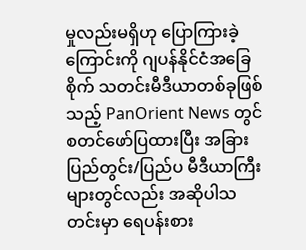မှုလည်းမရှိဟု ပြောကြားခဲ့ကြောင်းကို ဂျပန်နိုင်ငံအခြေစိုက် သတင်းမီဒီယာတစ်ခုဖြစ်သည့် PanOrient News တွင် စတင်ဖော်ပြထားပြီး အခြား ပြည်တွင်း/ပြည်ပ မီဒီယာကြီးများတွင်လည်း အဆိုပါသတင်းမှာ ရေပန်းစား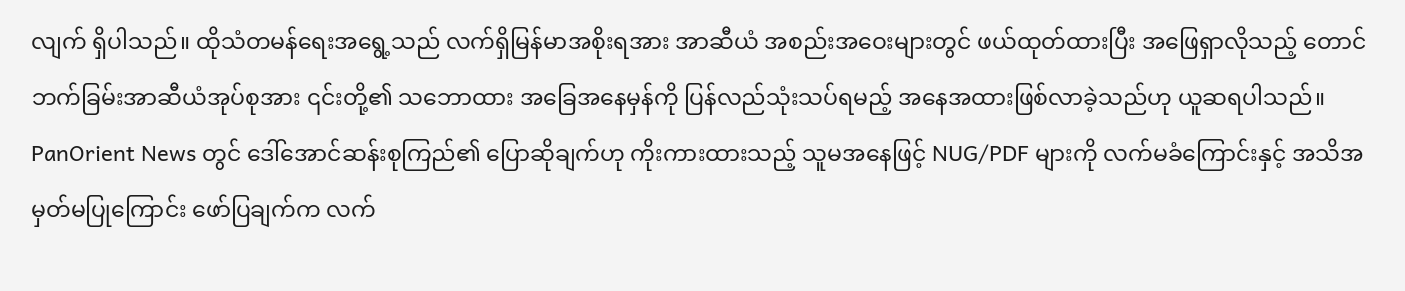လျက် ရှိပါသည်။ ထိုသံတမန်ရေးအရွေ့သည် လက်ရှိမြန်မာအစိုးရအား အာဆီယံ အစည်းအဝေးများတွင် ဖယ်ထုတ်ထားပြီး အဖြေရှာလိုသည့် တောင်ဘက်ခြမ်းအာဆီယံအုပ်စုအား ၎င်းတို့၏ သဘောထား အခြေအနေမှန်ကို ပြန်လည်သုံးသပ်ရမည့် အနေအထားဖြစ်လာခဲ့သည်ဟု ယူဆရပါသည်။
PanOrient News တွင် ဒေါ်အောင်ဆန်းစုကြည်၏ ပြောဆိုချက်ဟု ကိုးကားထားသည့် သူမအနေဖြင့် NUG/PDF များကို လက်မခံကြောင်းနှင့် အသိအမှတ်မပြုကြောင်း ဖော်ပြချက်က လက်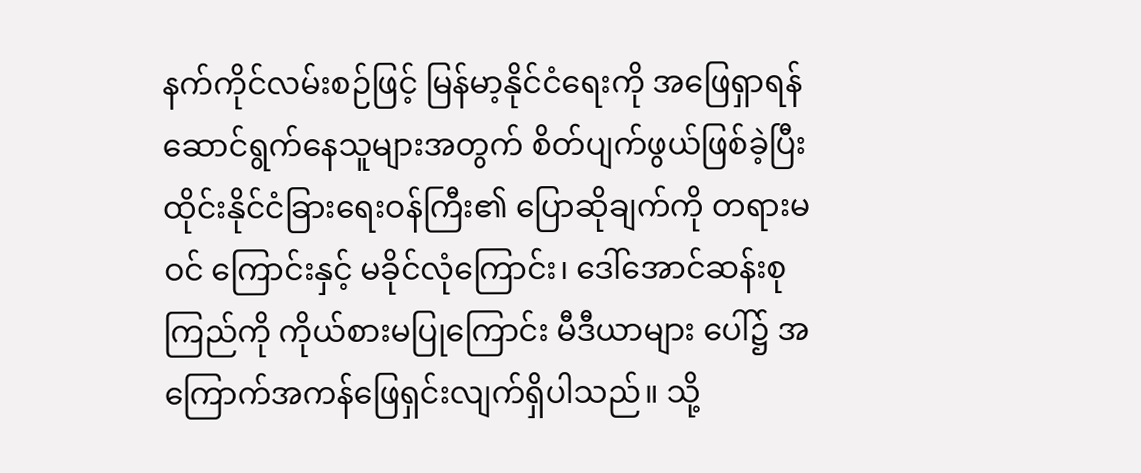နက်ကိုင်လမ်းစဉ်ဖြင့် မြန်မာ့နိုင်ငံရေးကို အဖြေရှာရန်ဆောင်ရွက်နေသူများအတွက် စိတ်ပျက်ဖွယ်ဖြစ်ခဲ့ပြီး ထိုင်းနိုင်ငံခြားရေးဝန်ကြီး၏ ပြောဆိုချက်ကို တရားမဝင် ကြောင်းနှင့် မခိုင်လုံကြောင်း၊ ဒေါ်အောင်ဆန်းစုကြည်ကို ကိုယ်စားမပြုကြောင်း မီဒီယာများ ပေါ်၌ အကြောက်အကန်ဖြေရှင်းလျက်ရှိပါသည်။ သို့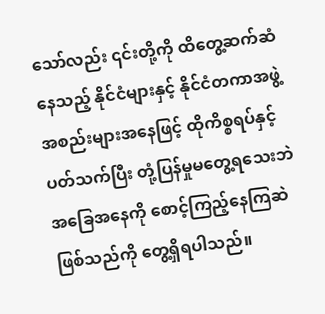သော်လည်း ၎င်းတို့ကို ထိတွေ့ဆက်ဆံ နေသည့် နိုင်ငံများနှင့် နိုင်ငံတကာအဖွဲ့အစည်းများအနေဖြင့် ထိုကိစ္စရပ်နှင့်ပတ်သက်ပြီး တုံ့ပြန်မှုမတွေ့ရသေးဘဲ အခြေအနေကို စောင့်ကြည့်နေကြဆဲဖြစ်သည်ကို တွေ့ရှိရပါသည်။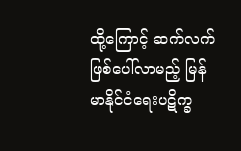ထို့ကြောင့် ဆက်လက်ဖြစ်ပေါ်လာမည့် မြန်မာနိုင်ငံရေးပဋိက္ခ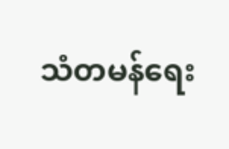သံတမန်ရေး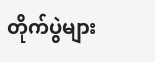တိုက်ပွဲများ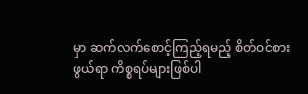မှာ ဆက်လက်စောင့်ကြည့်ရမည့် စိတ်ဝင်စားဖွယ်ရာ ကိစ္စရပ်များဖြစ်ပါ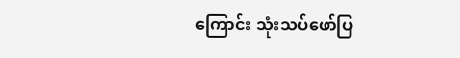ကြောင်း သုံးသပ်ဖော်ပြ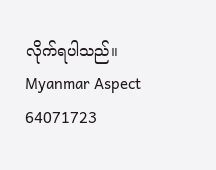လိုက်ရပါသည်။
Myanmar Aspect
64071723